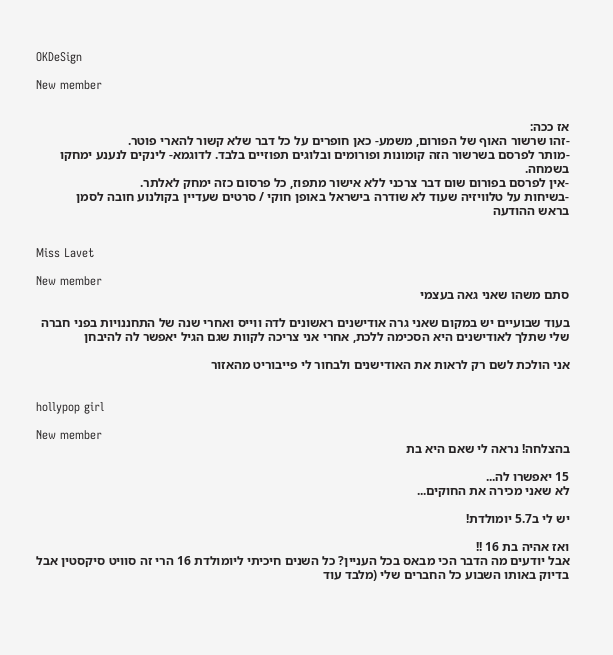OKDeSign

New member


אז ככה:
-זהו שרשור האוף של הפורום, משמע- כאן חופרים על כל דבר שלא קשור להארי פוטר.
-מותר לפרסם בשרשור הזה קומונות ופורומים ובלוגים תפוזיים בלבד. לדוגמא- לינקים לנענע ימחקו בשמחה.
-אין לפרסם בפורום שום דבר צרכני ללא אישור מתפוז, כל פרסום כזה ימחק לאלתר.
-בשיחות על טלוויזיה שעוד לא שודרה בישראל באופן חוקי / סרטים שעדיין בקולנוע חובה לסמן
בראש ההודעה


Miss Lavet

New member
סתם משהו שאני גאה בעצמי

בעוד שבועיים יש במקום שאני גרה אודישנים ראשונים לדה ווייס ואחרי שנה של התחננויות בפני חברה שלי שתלך לאודישנים היא הסכימה ללכת, אחרי אני צריכה לקוות שגם הגיל יאפשר לה להיבחן

אני הולכת לשם רק לראות את האודישנים ולבחור לי פייבוריט מהאזור


hollypop girl

New member
בהצלחה! נראה לי שאם היא בת

15 יאפשרו לה...
לא שאני מכירה את החוקים...

יש לי ב5.7 יומולדת!

ואז אהיה בת 16 !!
אבל יודעים מה הדבר הכי מבאס בכל העניין? כל השנים חיכיתי ליומולדת 16 הרי זה סוויט סיקסטין אבל בדיוק באותו השבוע כל החברים שלי (מלבד עוד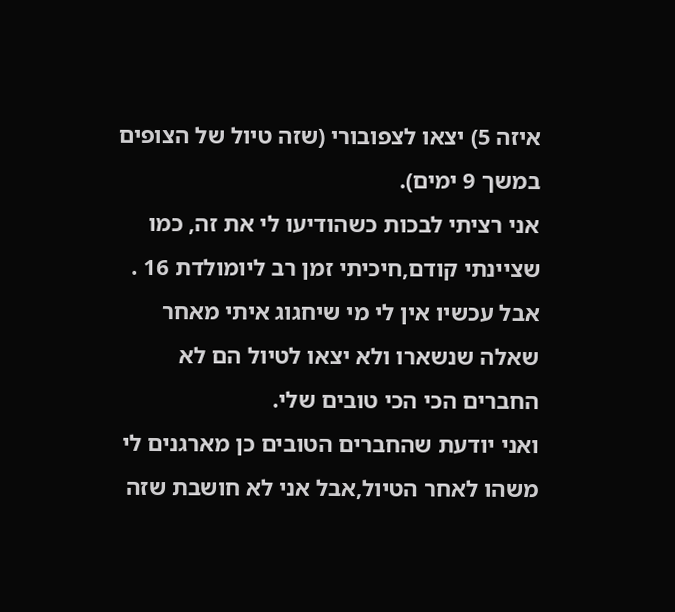איזה 5) יצאו לצפובורי (שזה טיול של הצופים במשך 9 ימים).
אני רציתי לבכות כשהודיעו לי את זה, כמו שציינתי קודם,חיכיתי זמן רב ליומולדת 16 . אבל עכשיו אין לי מי שיחגוג איתי מאחר שאלה שנשארו ולא יצאו לטיול הם לא החברים הכי הכי טובים שלי.
ואני יודעת שהחברים הטובים כן מארגנים לי משהו לאחר הטיול,אבל אני לא חושבת שזה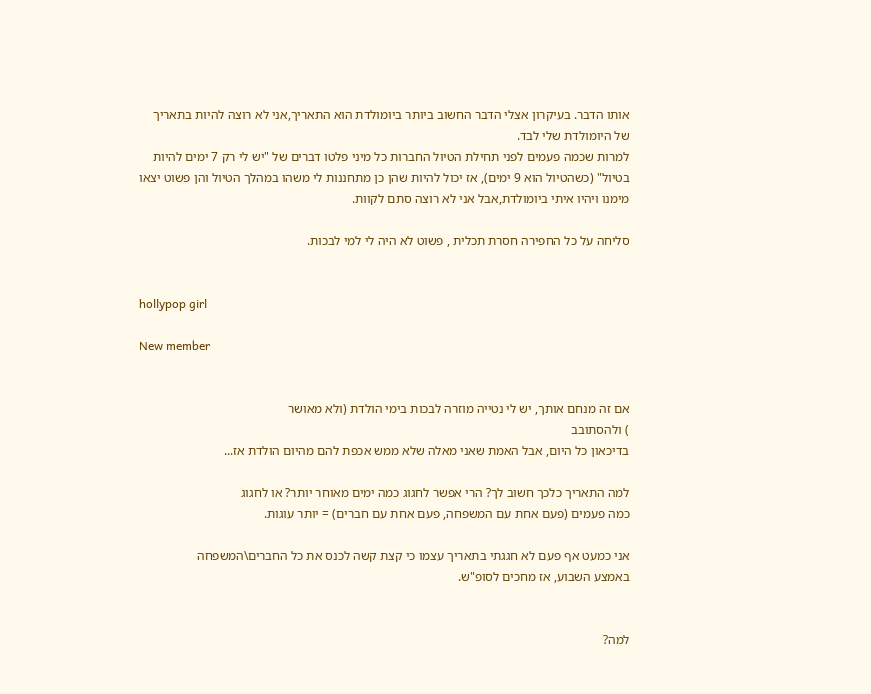אותו הדבר. בעיקרון אצלי הדבר החשוב ביותר ביומולדת הוא התאריך,אני לא רוצה להיות בתאריך של היומולדת שלי לבד.
למרות שכמה פעמים לפני תחילת הטיול החברות כל מיני פלטו דברים של "יש לי רק 7 ימים להיות בטיול" (כשהטיול הוא 9 ימים), אז יכול להיות שהן כן מתחננות לי משהו במהלך הטיול והן פשוט יצאו מימנו ויהיו איתי ביומולדת,אבל אני לא רוצה סתם לקוות.

סליחה על כל החפירה חסרת תכלית , פשוט לא היה לי למי לבכות.


hollypop girl

New member


אם זה מנחם אותך, יש לי נטייה מוזרה לבכות בימי הולדת (ולא מאושר
) ולהסתובב
בדיכאון כל היום, אבל האמת שאני מאלה שלא ממש אכפת להם מהיום הולדת אז...

למה התאריך כלכך חשוב לך? הרי אפשר לחגוג כמה ימים מאוחר יותר? או לחגוג
כמה פעמים (פעם אחת עם המשפחה, פעם אחת עם חברים) = יותר עוגות.

אני כמעט אף פעם לא חגגתי בתאריך עצמו כי קצת קשה לכנס את כל החברים\המשפחה
באמצע השבוע, אז מחכים לסופ"ש.


למה?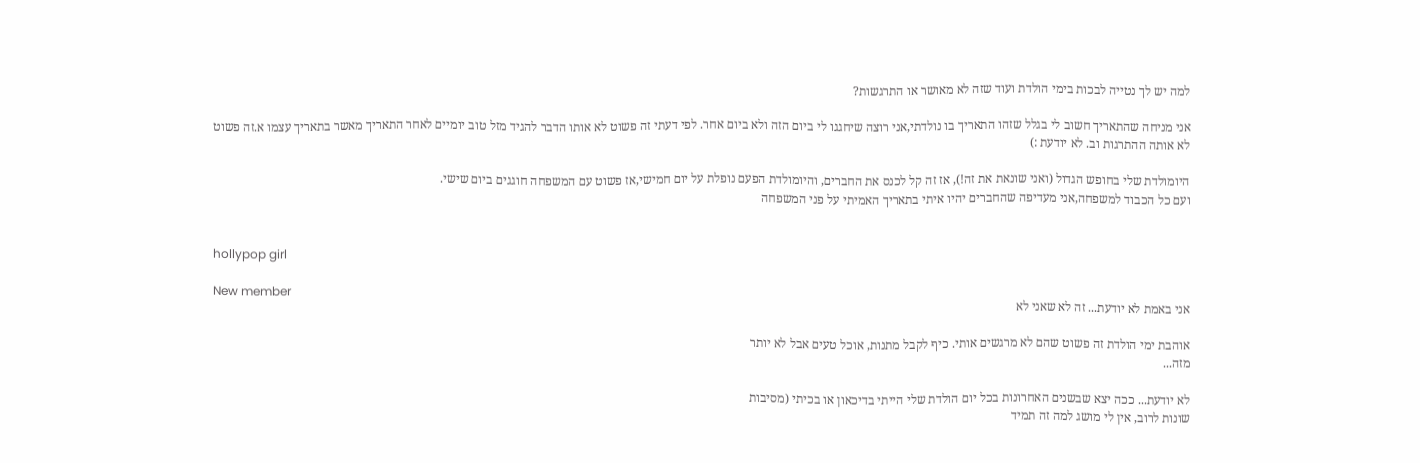למה יש לך נטייה לבכות בימי הולדת ועוד שזה לא מאושר או התרגשות?

אני מניחה שהתאריך חשוב לי בגלל שזהו התאריך בו נולדתי,אני רוצה שיחגגו לי ביום הזה ולא ביום אחר. לפי דעתי זה פשוט לא אותו הדבר להגיד מזל טוב יומיים לאחר התאריך מאשר בתאריך עצמו א.זה פשוט לא אותה ההתרגות וב. לא יודעת :)

היומולדת שלי בחופש הגדול (ואני שונאת את זה!), אז זה קל לכנס את החברים, והיומולדת הפעם נופלת על יום חמישי,אז פשוט עם המשפחה חוגגים ביום שישי.
ועם כל הכבוד למשפחה,אני מעדיפה שהחברים יהיו איתי בתאריך האמיתי על פני המשפחה


hollypop girl

New member
אני באמת לא יודעת... זה לא שאני לא

אוהבת ימי הולדת זה פשוט שהם לא מרגשים אותי. כיף לקבל מתנות, אוכל טעים אבל לא יותר
מזה...

לא יודעת... ככה יצא שבשנים האחרונות בכל יום הולדת שלי הייתי בדיכאון או בכיתי (מסיבות
שונות לרוב, אין לי מושג למה זה תמיד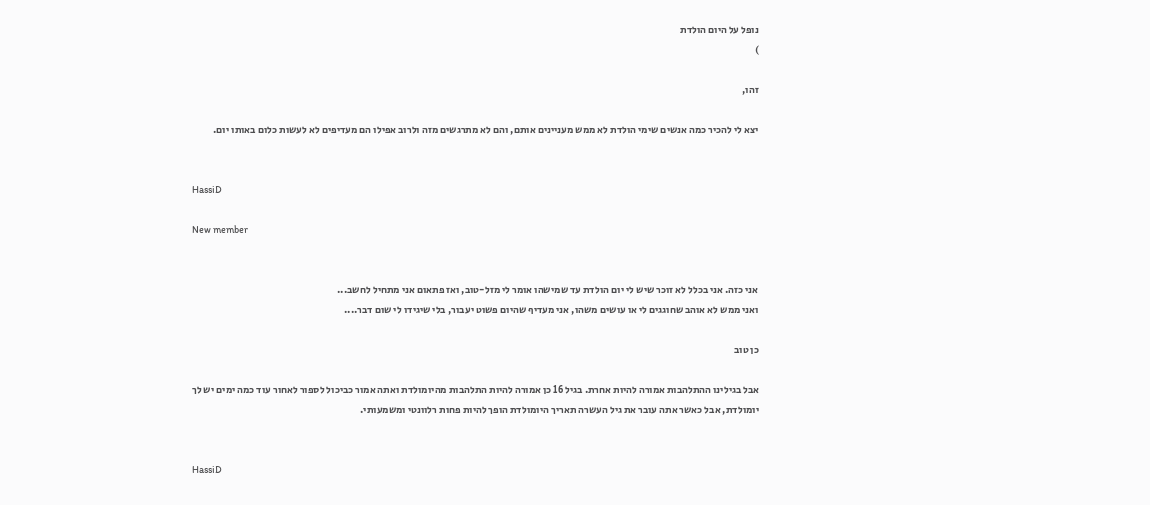נופל על היום הולדת
)

זהו,

יצא לי להכיר כמה אנשים שימי הולדת לא ממש מעניינים אותם, והם לא מתרגשים מזה ולרוב אפילו הם מעדיפים לא לעשות כלום באותו יום.


HassiD

New member


אני כזה. אני בכלל לא זוכר שיש לי יום הולדת עד שמישהו אומר לי מזל-טוב, ואז פתאום אני מתחיל לחשב...
ואני ממש לא אוהב שחוגגים לי או עושים משהו, אני מעדיף שהיום פשוט יעבור, בלי שיגידו לי שום דבר....

כן טוב

אבל בגילינו ההתלהבות אמורה להיות אחרת. בגיל 16 כן אמורה להיות התלהבות מהיומולדת ואתה אמור כביכול לספור לאחור עוד כמה ימים יש לך יומולדת, אבל כאשר אתה עובר את גיל העשרה תאריך היומולדת הופך להיות פחות רלוונטי ומשמעותי.


HassiD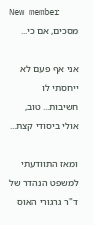New member
מסכים, אם כי...

אני אף פעם לא ייחסתי לו חשיבות... טוב, אולי ביסודי קצת...

ומאז התוודעתי למשפט הנהדר של ד"ר גרגורי האוס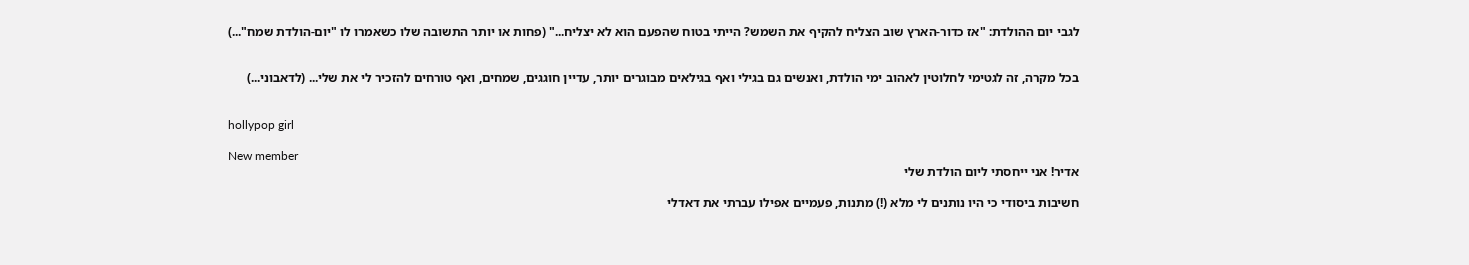לגבי יום ההולדת: "אז כדור-הארץ שוב הצליח להקיף את השמש? הייתי בטוח שהפעם הוא לא יצליח..." (פחות או יותר התשובה שלו כשאמרו לו "יום-הולדת שמח"...)


בכל מקרה, זה לגטימי לחלוטין לאהוב ימי הולדת, ואנשים גם בגילי ואף בגילאים מבוגרים יותר, עדיין חוגגים, שמחים, ואף טורחים להזכיר לי את שלי... (לדאבוני...)


hollypop girl

New member
אדיר! אני ייחסתי ליום הולדת שלי

חשיבות ביסודי כי היו נותנים לי מלא (!) מתנות, פעמיים אפילו עברתי את דאדלי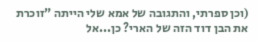(וכן ספרתי, והתגובה של אמא שלי הייתה "זוכרת את הבן דוד הזה של הארי? כן...אל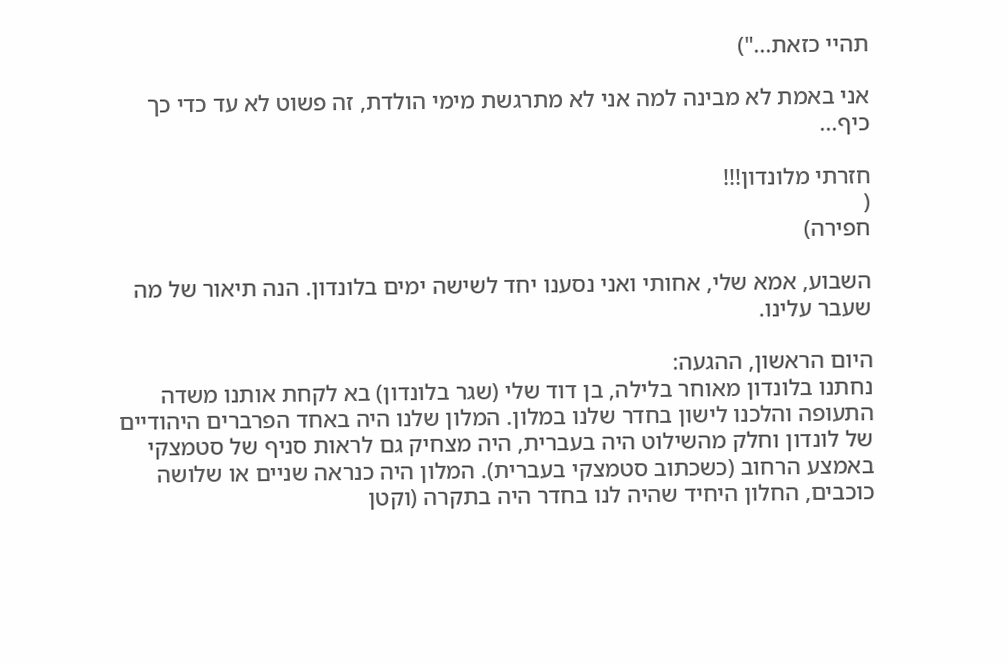תהיי כזאת...")

אני באמת לא מבינה למה אני לא מתרגשת מימי הולדת, זה פשוט לא עד כדי כך
כיף...

חזרתי מלונדון!!!
(
חפירה)

השבוע, אמא שלי, אחותי ואני נסענו יחד לשישה ימים בלונדון. הנה תיאור של מה שעבר עלינו.

היום הראשון, ההגעה:
נחתנו בלונדון מאוחר בלילה, בן דוד שלי (שגר בלונדון) בא לקחת אותנו משדה התעופה והלכנו לישון בחדר שלנו במלון. המלון שלנו היה באחד הפרברים היהודיים של לונדון וחלק מהשילוט היה בעברית, היה מצחיק גם לראות סניף של סטמצקי באמצע הרחוב (כשכתוב סטמצקי בעברית). המלון היה כנראה שניים או שלושה כוכבים, החלון היחיד שהיה לנו בחדר היה בתקרה (וקטן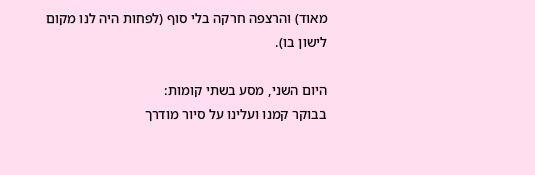מאוד) והרצפה חרקה בלי סוף (לפחות היה לנו מקום לישון בו).

היום השני, מסע בשתי קומות:
בבוקר קמנו ועלינו על סיור מודרך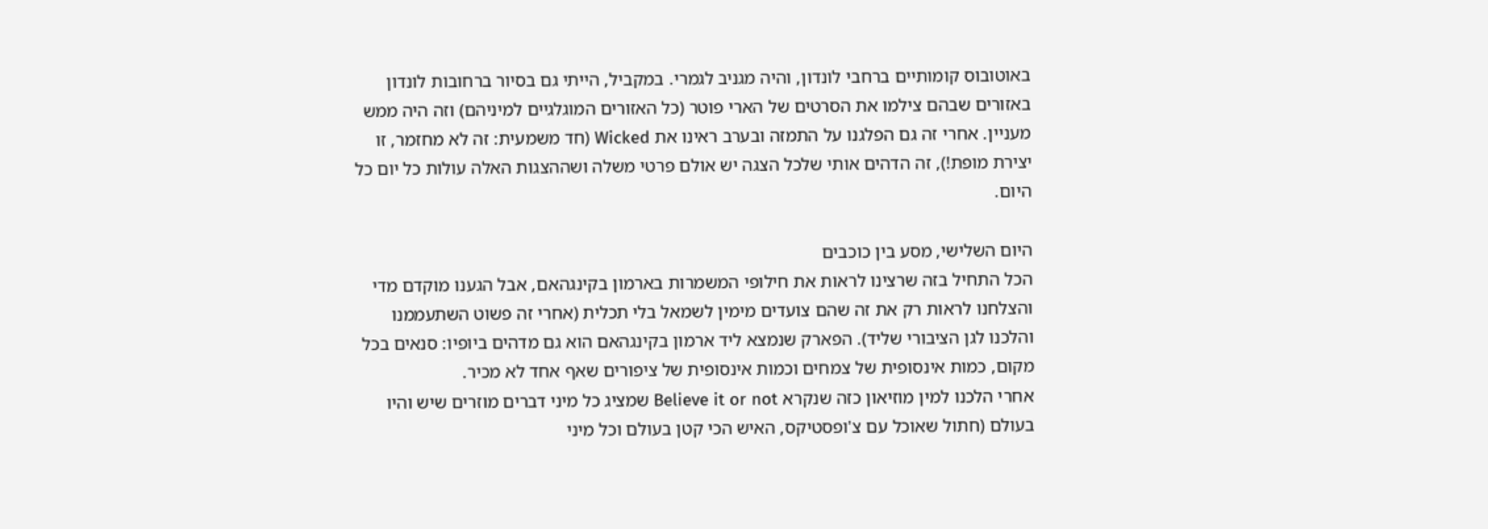באוטובוס קומותיים ברחבי לונדון, והיה מגניב לגמרי. במקביל, הייתי גם בסיור ברחובות לונדון באזורים שבהם צילמו את הסרטים של הארי פוטר (כל האזורים המוגלגיים למיניהם) וזה היה ממש מעניין. אחרי זה גם הפלגנו על התמזה ובערב ראינו את Wicked (חד משמעית: זה לא מחזמר, זו יצירת מופת!), זה הדהים אותי שלכל הצגה יש אולם פרטי משלה ושההצגות האלה עולות כל יום כל היום.

היום השלישי, מסע בין כוכבים
הכל התחיל בזה שרצינו לראות את חילופי המשמרות בארמון בקינגהאם, אבל הגענו מוקדם מדי והצלחנו לראות רק את זה שהם צועדים מימין לשמאל בלי תכלית (אחרי זה פשוט השתעממנו והלכנו לגן הציבורי שליד). הפארק שנמצא ליד ארמון בקינגהאם הוא גם מדהים ביופיו: סנאים בכל מקום, כמות אינסופית של צמחים וכמות אינסופית של ציפורים שאף אחד לא מכיר.
אחרי הלכנו למין מוזיאון כזה שנקרא Believe it or not שמציג כל מיני דברים מוזרים שיש והיו בעולם (חתול שאוכל עם צ'ופסטיקס, האיש הכי קטן בעולם וכל מיני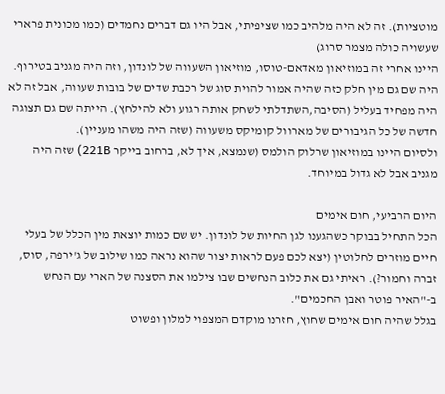מוטציות). זה לא היה מלהיב כמו שציפיתי, אבל היו גם דברים נחמדים (כמו מכונית פרארי שעשויה כולה מצמר סרוג)
היינו אחרי זה במוזיאון מאדאם-טוסו, מוזיאון השעווה של לונדון, וזה היה מגניב בטירוף. היה שם גם מין חלק כזה שהיה אמור להוית סוג של רכבת שדים של בובות שעווה, אבל זה לא היה מפחיד בעליל (הסיבה,השתדלתי לשחק אותה רגוע ולא להילחץ). הייתה שם גם תצוגה חדשה של כל הגיבורים של מארוול קומיקס משעווה (שזה היה משהו מעניין).
ולסיום היינו במוזיאון שרלוק הולמס (שנמצא, איך לא, ברחוב בייקר 221B) שזה היה מגניב אבל לא גדול במיוחד.

היום הרביעי, חום אימים
הכל התחיל בבוקר כשהגענו לגן החיות של לונדון. יש שם כמות יוצאת מין הכלל של בעלי חיים מוזרים לחלוטין (יצא לכם פעם לראות יצור שהוא נראה כמו שילוב של ג'ירפה, סוס, זברה וחמור?). ראיתי גם את כלוב הנחשים שבו צילמו את הסצנה של הארי עם הנחש ב-"האיר פוטר ואבן החכמים".
בגלל שהיה חום אימים שחוץ, חזרנו מוקדם המצפוי למלון ופשוט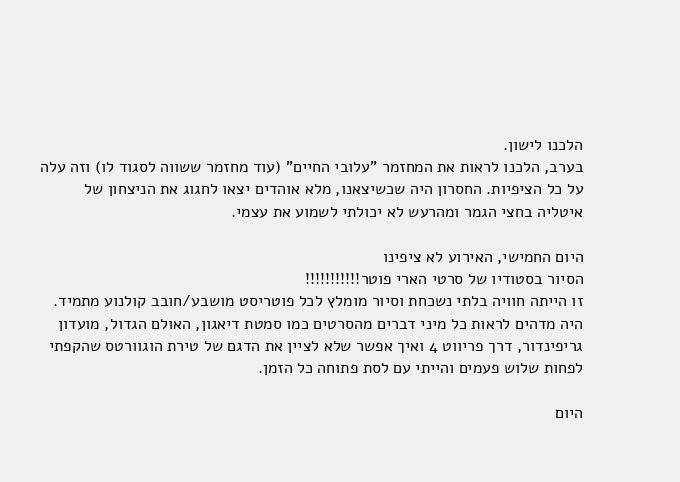הלכנו לישון.
בערב, הלכנו לראות את המחזמר "עלובי החיים" (עוד מחזמר ששווה לסגוד לו) וזה עלה על כל הציפיות. החסרון היה שכשיצאנו, מלא אוהדים יצאו לחגוג את הניצחון של איטליה בחצי הגמר ומהרעש לא יכולתי לשמוע את עצמי.

היום החמישי, האירוע לא ציפינו
הסיור בסטודיו של סרטי הארי פוטר!!!!!!!!!!!
זו הייתה חוויה בלתי נשכחת וסיור מומלץ לכל פוטריסט מושבע/חובב קולנוע מתמיד.
היה מדהים לראות כל מיני דברים מהסרטים כמו סמטת דיאגון, האולם הגדול, מועדון גריפינדור, דרך פריווט 4 ואיך אפשר שלא לציין את הדגם של טירת הוגוורטס שהקפתי לפחות שלוש פעמים והייתי עם לסת פתוחה כל הזמן.

היום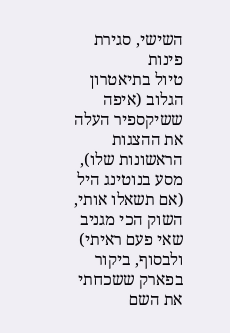השישי, סגירת פינות
טיול בתיאטרון הגלוב (איפה ששיקספיר העלה את ההצגות הראשונות שלו), מסע בנוטינג היל (אם תשאלו אותי, השוק הכי מגניב שאי פעם ראיתי) ולבסוף, ביקור בפארק ששכחתי את השם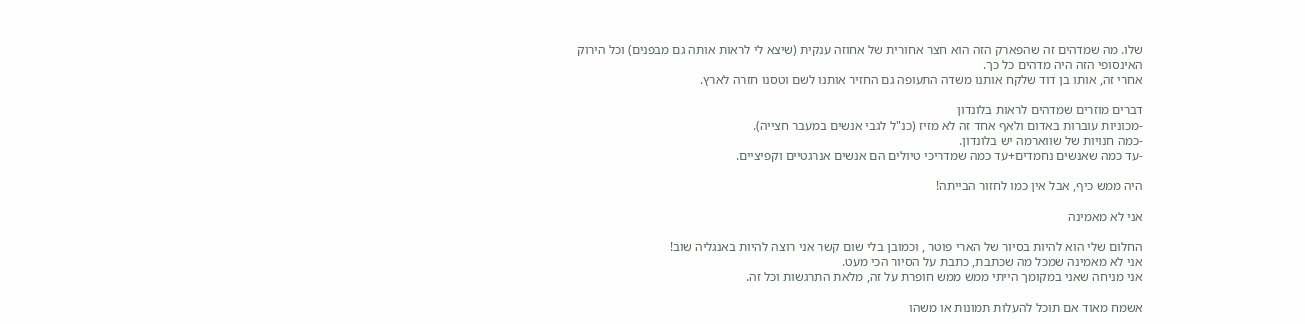שלו. מה שמדהים זה שהפארק הזה הוא חצר אחורית של אחוזה ענקית (שיצא לי לראות אותה גם מבפנים) וכל הירוק האינסופי הזה היה מדהים כל כך.
אחרי זה, אותו בן דוד שלקח אותנו משדה התעופה גם החזיר אותנו לשם וטסנו חזרה לארץ.

דברים מוזרים שמדהים לראות בלונדון
-מכוניות עוברות באדום ולאף אחד זה לא מזיז (כנ"ל לגבי אנשים במעבר חצייה).
-כמה חנויות של שווארמה יש בלונדון.
-עד כמה שאנשים נחמדים+עד כמה שמדריכי טיולים הם אנשים אנרגטיים וקפיציים.

היה ממש כיף, אבל אין כמו לחזור הבייתה!

אני לא מאמינה

החלום שלי הוא להיות בסיור של הארי פוטר , וכמובן בלי שום קשר אני רוצה להיות באנגליה שוב!
אני לא מאמינה שמכל מה שכתבת, כתבת על הסיור הכי מעט.
אני מניחה שאני במקומך הייתי ממש ממש חופרת על זה, מלאת התרגשות וכל זה.

אשמח מאוד אם תוכל להעלות תמונות או משהו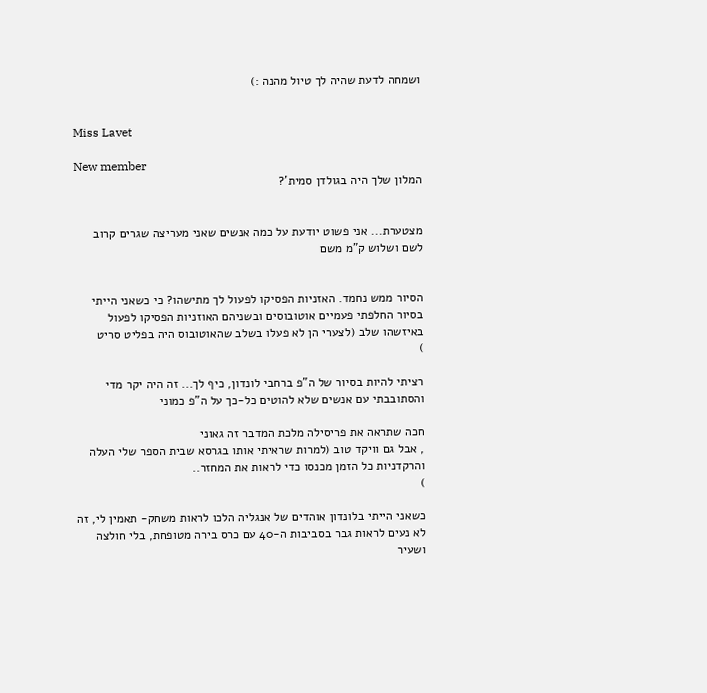ושמחה לדעת שהיה לך טיול מהנה :)


Miss Lavet

New member
המלון שלך היה בגולדן סמית'?


מצטערת... אני פשוט יודעת על כמה אנשים שאני מעריצה שגרים קרוב לשם ושלוש ק"מ משם


הסיור ממש נחמד. האזניות הפסיקו לפעול לך מתישהו? כי כשאני הייתי בסיור החלפתי פעמיים אוטובוסים ובשניהם האוזניות הפסיקו לפעול באיזשהו שלב (לצערי הן לא פעלו בשלב שהאוטובוס היה בפליט סריט
)

רציתי להיות בסיור של ה"פ ברחבי לונדון, כיף לך... זה היה יקר מדי והסתובבתי עם אנשים שלא להוטים כל-כך על ה"פ כמוני

חכה שתראה את פריסילה מלכת המדבר זה גאוני
, אבל גם וויקד טוב (למרות שראיתי אותו בגרסא שבית הספר שלי העלה והרקדניות כל הזמן מכנסו כדי לראות את המחזר..
)

כשאני הייתי בלונדון אוהדים של אנגליה הלכו לראות משחק- תאמין לי, זה לא נעים לראות גבר בסביבות ה-40 עם כרס בירה מטופחת, בלי חולצה ושעיר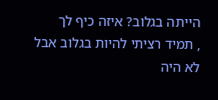הייתה בגלוב? איזה כיף לך
, תמיד רציתי להיות בגלוב אבל לא היה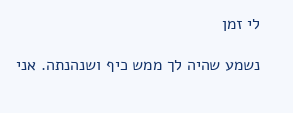לי זמן

נשמע שהיה לך ממש כיף ושנהנתה. אני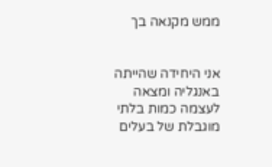ממש מקנאה בך


אני היחידה שהייתה באנגליה ומצאה לעצמה כמות בלתי מוגבלת של בעלים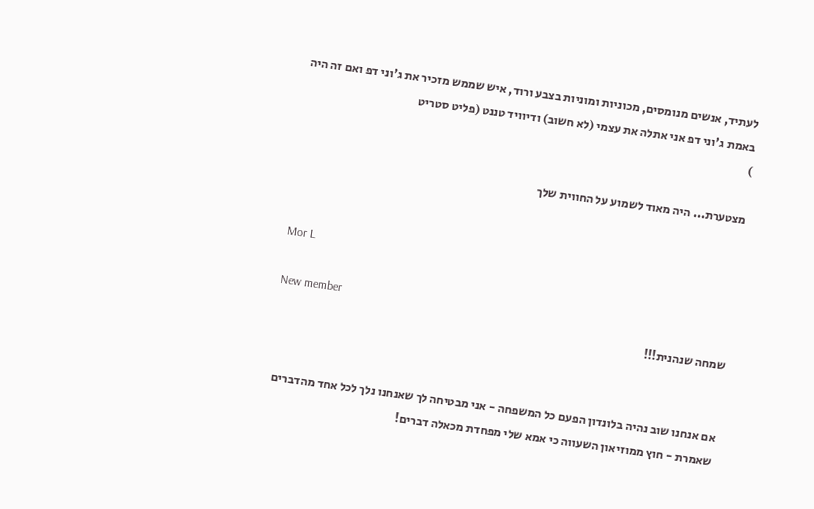לעתיד, אנשים מנומסים, מכוניות ומוניות בצבע ורוד, איש שממש מזכיר את ג'וני דפ ואם זה היה באמת ג'וני דפ אני אתלה את עצמי (לא חשוב) ודיוויד טננט (פליט סטריט
)

מצטערת... היה מאוד לשמוע על החווית שלך


Mor L

New member
שמחה שנהנית!!!


אם אנחנו שוב נהיה בלונדון הפעם כל המשפחה - אני מבטיחה לך שאנחנו נלך לכל אחד מהדברים שאמרת - חוץ ממוזיאון השעווה כי אמא שלי מפחדת מכאלה דברים!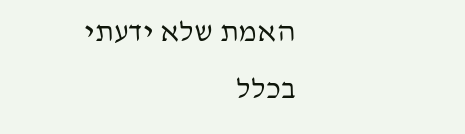האמת שלא ידעתי בכלל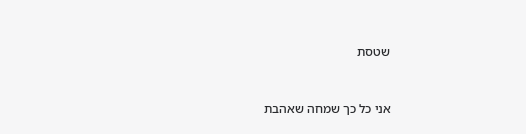שטסת


אני כל כך שמחה שאהבת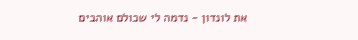את לונדון - נדמה לי שכולם אוהבים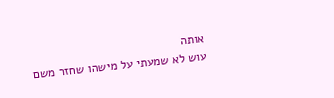אותה
עוש לא שמעתי על מישהו שחזר משם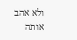ולא אהב אותה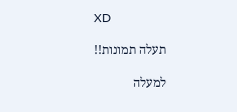XD

תעלה תמונות!!

למעלה